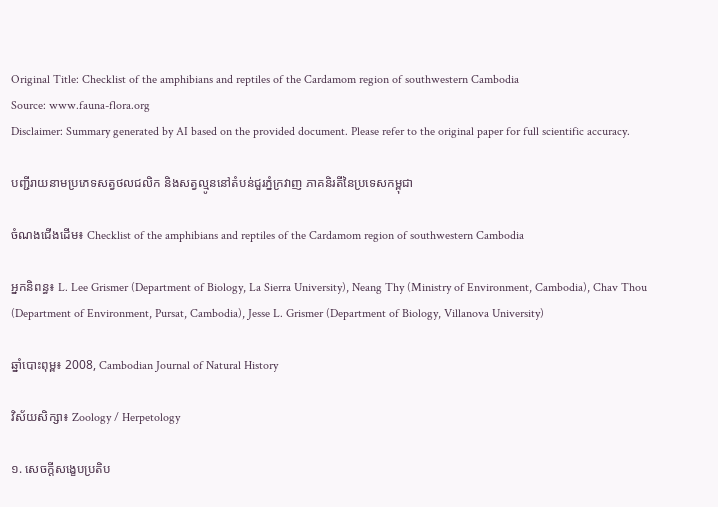Original Title: Checklist of the amphibians and reptiles of the Cardamom region of southwestern Cambodia
Source: www.fauna-flora.org
Disclaimer: Summary generated by AI based on the provided document. Please refer to the original paper for full scientific accuracy.

បញ្ជីរាយនាមប្រភេទសត្វថលជលិក និងសត្វល្មូននៅតំបន់ជួរភ្នំក្រវាញ ភាគនិរតីនៃប្រទេសកម្ពុជា

ចំណងជើងដើម៖ Checklist of the amphibians and reptiles of the Cardamom region of southwestern Cambodia

អ្នកនិពន្ធ៖ L. Lee Grismer (Department of Biology, La Sierra University), Neang Thy (Ministry of Environment, Cambodia), Chav Thou (Department of Environment, Pursat, Cambodia), Jesse L. Grismer (Department of Biology, Villanova University)

ឆ្នាំបោះពុម្ព៖ 2008, Cambodian Journal of Natural History

វិស័យសិក្សា៖ Zoology / Herpetology

១. សេចក្តីសង្ខេបប្រតិប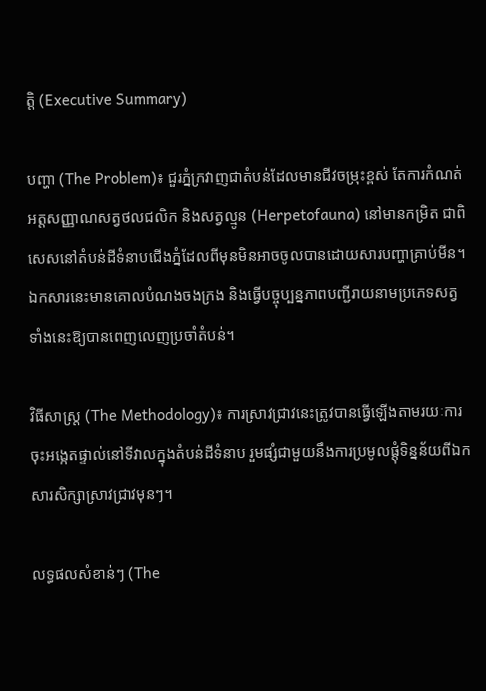ត្តិ (Executive Summary)

បញ្ហា (The Problem)៖ ជួរភ្នំក្រវាញជាតំបន់ដែលមានជីវចម្រុះខ្ពស់ តែការកំណត់អត្តសញ្ញាណសត្វថលជលិក និងសត្វល្មូន (Herpetofauna) នៅមានកម្រិត ជាពិសេសនៅតំបន់ដីទំនាបជើងភ្នំដែលពីមុនមិនអាចចូលបានដោយសារបញ្ហាគ្រាប់មីន។ ឯកសារនេះមានគោលបំណងចងក្រង និងធ្វើបច្ចុប្បន្នភាពបញ្ជីរាយនាមប្រភេទសត្វទាំងនេះឱ្យបានពេញលេញប្រចាំតំបន់។

វិធីសាស្ត្រ (The Methodology)៖ ការស្រាវជ្រាវនេះត្រូវបានធ្វើឡើងតាមរយៈការចុះអង្កេតផ្ទាល់នៅទីវាលក្នុងតំបន់ដីទំនាប រួមផ្សំជាមួយនឹងការប្រមូលផ្តុំទិន្នន័យពីឯកសារសិក្សាស្រាវជ្រាវមុនៗ។

លទ្ធផលសំខាន់ៗ (The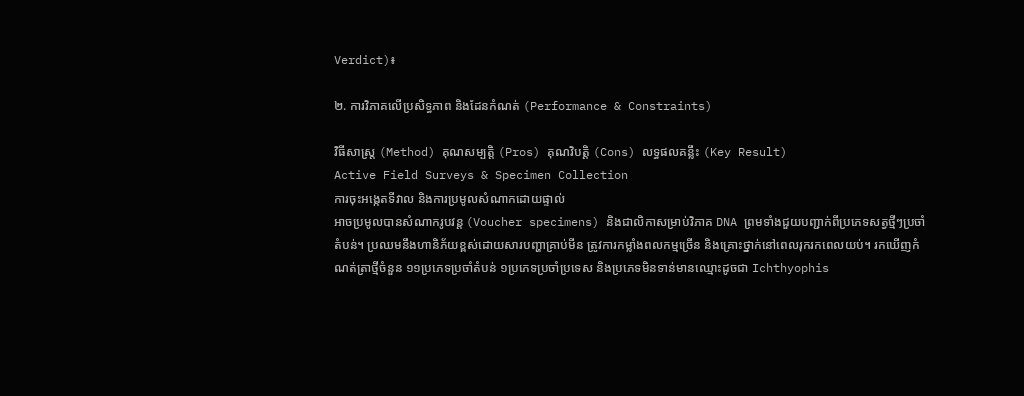Verdict)៖

២. ការវិភាគលើប្រសិទ្ធភាព និងដែនកំណត់ (Performance & Constraints)

វិធីសាស្ត្រ (Method) គុណសម្បត្តិ (Pros) គុណវិបត្តិ (Cons) លទ្ធផលគន្លឹះ (Key Result)
Active Field Surveys & Specimen Collection
ការចុះអង្កេតទីវាល និងការប្រមូលសំណាកដោយផ្ទាល់
អាចប្រមូលបានសំណាករូបវន្ត (Voucher specimens) និងជាលិកាសម្រាប់វិភាគ DNA ព្រមទាំងជួយបញ្ជាក់ពីប្រភេទសត្វថ្មីៗប្រចាំតំបន់។ ប្រឈមនឹងហានិភ័យខ្ពស់ដោយសារបញ្ហាគ្រាប់មីន ត្រូវការកម្លាំងពលកម្មច្រើន និងគ្រោះថ្នាក់នៅពេលរុករកពេលយប់។ រកឃើញកំណត់ត្រាថ្មីចំនួន ១១ប្រភេទប្រចាំតំបន់ ១ប្រភេទប្រចាំប្រទេស និងប្រភេទមិនទាន់មានឈ្មោះដូចជា Ichthyophis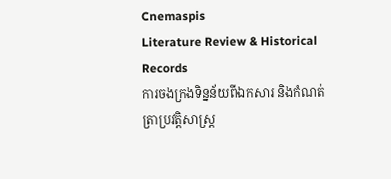Cnemaspis
Literature Review & Historical Records
ការចងក្រងទិន្នន័យពីឯកសារ និងកំណត់ត្រាប្រវត្តិសាស្ត្រ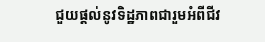ជួយផ្តល់នូវទិដ្ឋភាពជារួមអំពីជីវ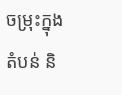ចម្រុះក្នុងតំបន់ និ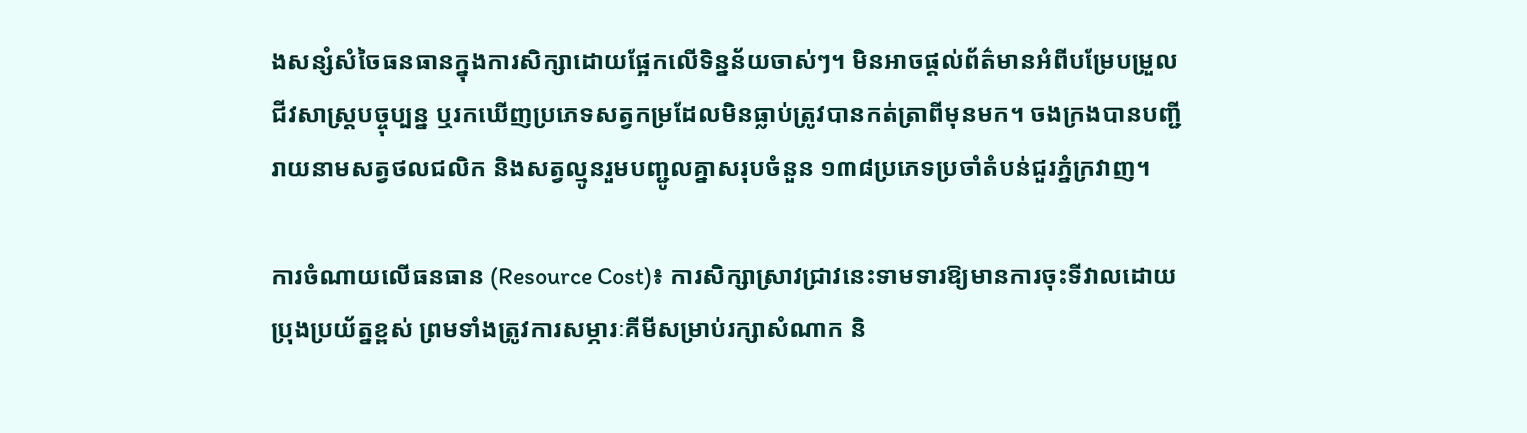ងសន្សំសំចៃធនធានក្នុងការសិក្សាដោយផ្អែកលើទិន្នន័យចាស់ៗ។ មិនអាចផ្តល់ព័ត៌មានអំពីបម្រែបម្រួលជីវសាស្ត្របច្ចុប្បន្ន ឬរកឃើញប្រភេទសត្វកម្រដែលមិនធ្លាប់ត្រូវបានកត់ត្រាពីមុនមក។ ចងក្រងបានបញ្ជីរាយនាមសត្វថលជលិក និងសត្វល្មូនរួមបញ្ជូលគ្នាសរុបចំនួន ១៣៨ប្រភេទប្រចាំតំបន់ជួរភ្នំក្រវាញ។

ការចំណាយលើធនធាន (Resource Cost)៖ ការសិក្សាស្រាវជ្រាវនេះទាមទារឱ្យមានការចុះទីវាលដោយប្រុងប្រយ័ត្នខ្ពស់ ព្រមទាំងត្រូវការសម្ភារៈគីមីសម្រាប់រក្សាសំណាក និ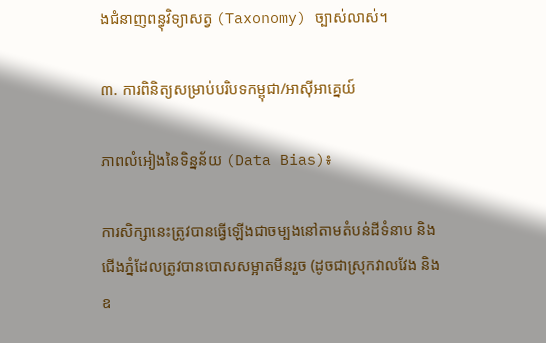ងជំនាញពន្ធុវិទ្យាសត្វ (Taxonomy) ច្បាស់លាស់។

៣. ការពិនិត្យសម្រាប់បរិបទកម្ពុជា/អាស៊ីអាគ្នេយ៍

ភាពលំអៀងនៃទិន្នន័យ (Data Bias)៖

ការសិក្សានេះត្រូវបានធ្វើឡើងជាចម្បងនៅតាមតំបន់ដីទំនាប និងជើងភ្នំដែលត្រូវបានបោសសម្អាតមីនរួច (ដូចជាស្រុកវាលវែង និងឧ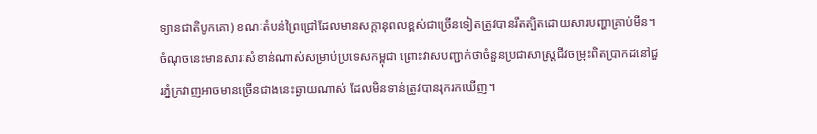ទ្យានជាតិបូកគោ) ខណៈតំបន់ព្រៃជ្រៅដែលមានសក្តានុពលខ្ពស់ជាច្រើនទៀតត្រូវបានរឹតត្បិតដោយសារបញ្ហាគ្រាប់មីន។ ចំណុចនេះមានសារៈសំខាន់ណាស់សម្រាប់ប្រទេសកម្ពុជា ព្រោះវាសបញ្ជាក់ថាចំនួនប្រជាសាស្ត្រជីវចម្រុះពិតប្រាកដនៅជួរភ្នំក្រវាញអាចមានច្រើនជាងនេះឆ្ងាយណាស់ ដែលមិនទាន់ត្រូវបានរុករកឃើញ។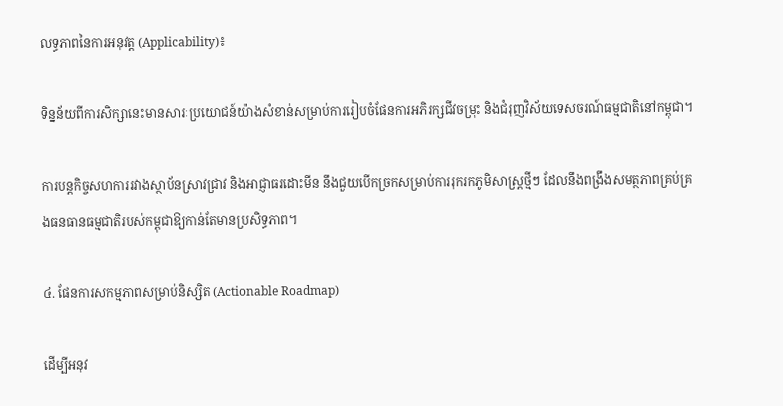លទ្ធភាពនៃការអនុវត្ត (Applicability)៖

ទិន្នន័យពីការសិក្សានេះមានសារៈប្រយោជន៍យ៉ាងសំខាន់សម្រាប់ការរៀបចំផែនការអភិរក្សជីវចម្រុះ និងជំរុញវិស័យទេសចរណ៍ធម្មជាតិនៅកម្ពុជា។

ការបន្តកិច្ចសហការរវាងស្ថាប័នស្រាវជ្រាវ និងអាជ្ញាធរដោះមីន នឹងជួយបើកច្រកសម្រាប់ការរុករកភូមិសាស្ត្រថ្មីៗ ដែលនឹងពង្រឹងសមត្ថភាពគ្រប់គ្រងធនធានធម្មជាតិរបស់កម្ពុជាឱ្យកាន់តែមានប្រសិទ្ធភាព។

៤. ផែនការសកម្មភាពសម្រាប់និស្សិត (Actionable Roadmap)

ដើម្បីអនុវ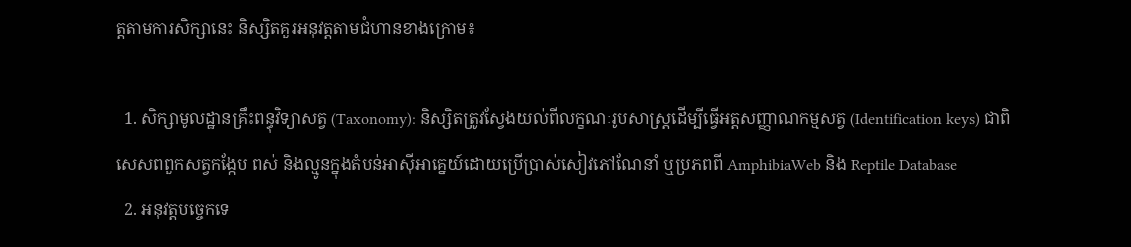ត្តតាមការសិក្សានេះ និស្សិតគួរអនុវត្តតាមជំហានខាងក្រោម៖

  1. សិក្សាមូលដ្ឋានគ្រឹះពន្ធុវិទ្យាសត្វ (Taxonomy): និស្សិតត្រូវស្វែងយល់ពីលក្ខណៈរូបសាស្ត្រដើម្បីធ្វើអត្តសញ្ញាណកម្មសត្វ (Identification keys) ជាពិសេសពពួកសត្វកង្កែប ពស់ និងល្មូនក្នុងតំបន់អាស៊ីអាគ្នេយ៍ដោយប្រើប្រាស់សៀវភៅណែនាំ ឬប្រភពពី AmphibiaWeb និង Reptile Database
  2. អនុវត្តបច្ចេកទេ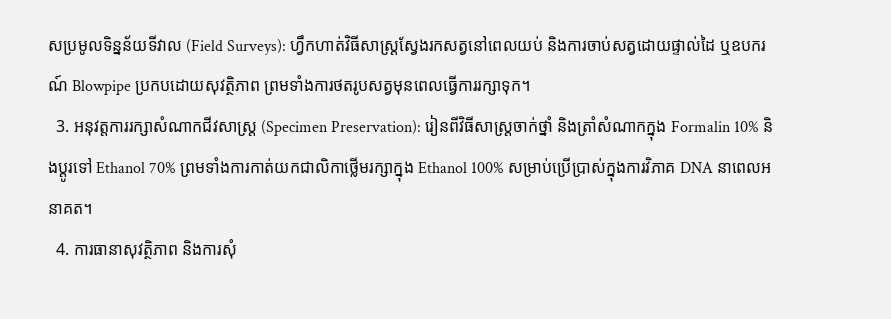សប្រមូលទិន្នន័យទីវាល (Field Surveys): ហ្វឹកហាត់វិធីសាស្ត្រស្វែងរកសត្វនៅពេលយប់ និងការចាប់សត្វដោយផ្ទាល់ដៃ ឬឧបករណ៍ Blowpipe ប្រកបដោយសុវត្ថិភាព ព្រមទាំងការថតរូបសត្វមុនពេលធ្វើការរក្សាទុក។
  3. អនុវត្តការរក្សាសំណាកជីវសាស្ត្រ (Specimen Preservation): រៀនពីវិធីសាស្ត្រចាក់ថ្នាំ និងត្រាំសំណាកក្នុង Formalin 10% និងប្តូរទៅ Ethanol 70% ព្រមទាំងការកាត់យកជាលិកាថ្លើមរក្សាក្នុង Ethanol 100% សម្រាប់ប្រើប្រាស់ក្នុងការវិភាគ DNA នាពេលអនាគត។
  4. ការធានាសុវត្ថិភាព និងការសុំ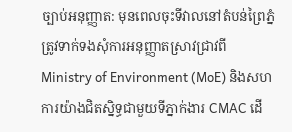ច្បាប់អនុញ្ញាត: មុនពេលចុះទីវាលនៅតំបន់ព្រៃភ្នំ ត្រូវទាក់ទងសុំការអនុញ្ញាតស្រាវជ្រាវពី Ministry of Environment (MoE) និងសហការយ៉ាងជិតស្និទ្ធជាមួយទីភ្នាក់ងារ CMAC ដើ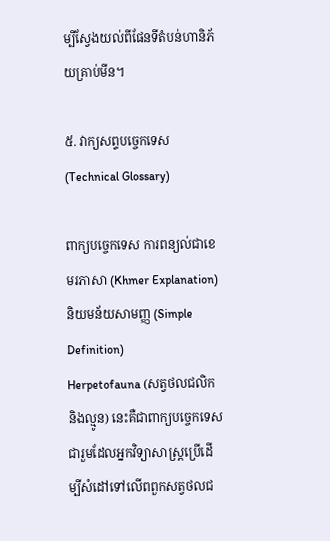ម្បីស្វែងយល់ពីផែនទីតំបន់ហានិភ័យគ្រាប់មីន។

៥. វាក្យសព្ទបច្ចេកទេស (Technical Glossary)

ពាក្យបច្ចេកទេស ការពន្យល់ជាខេមរភាសា (Khmer Explanation) និយមន័យសាមញ្ញ (Simple Definition)
Herpetofauna (សត្វថលជលិក និងល្មូន) នេះគឺជាពាក្យបច្ចេកទេសជារួមដែលអ្នកវិទ្យាសាស្ត្រប្រើដើម្បីសំដៅទៅលើពពួកសត្វថលជ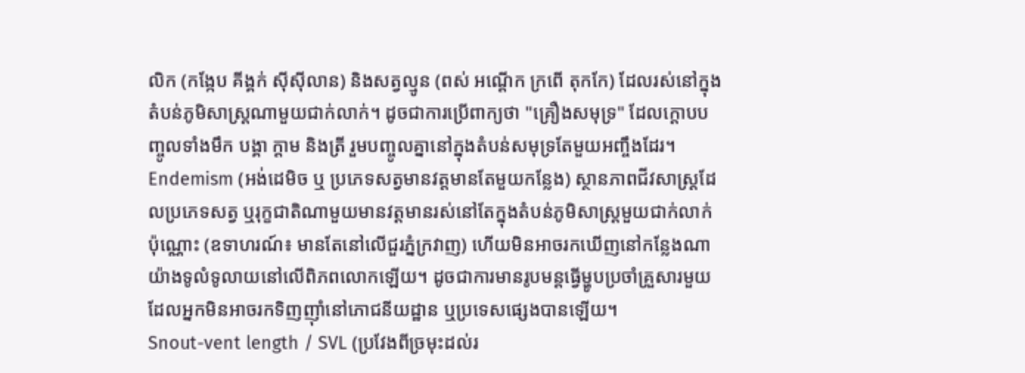លិក (កង្កែប គីង្គក់ ស៊ីស៊ីលាន) និងសត្វល្មូន (ពស់ អណ្តើក ក្រពើ តុកកែ) ដែលរស់នៅក្នុងតំបន់ភូមិសាស្ត្រណាមួយជាក់លាក់។ ដូចជាការប្រើពាក្យថា "គ្រឿងសមុទ្រ" ដែលក្តោបបញ្ចូលទាំងមឹក បង្គា ក្តាម និងត្រី រួមបញ្ចូលគ្នានៅក្នុងតំបន់សមុទ្រតែមួយអញ្ចឹងដែរ។
Endemism (អង់ដេមិច ឬ ប្រភេទសត្វមានវត្តមានតែមួយកន្លែង) ស្ថានភាពជីវសាស្ត្រដែលប្រភេទសត្វ ឬរុក្ខជាតិណាមួយមានវត្តមានរស់នៅតែក្នុងតំបន់ភូមិសាស្ត្រមួយជាក់លាក់ប៉ុណ្ណោះ (ឧទាហរណ៍៖ មានតែនៅលើជួរភ្នំក្រវាញ) ហើយមិនអាចរកឃើញនៅកន្លែងណាយ៉ាងទូលំទូលាយនៅលើពិភពលោកឡើយ។ ដូចជាការមានរូបមន្តធ្វើម្ហូបប្រចាំគ្រួសារមួយ ដែលអ្នកមិនអាចរកទិញញ៉ាំនៅភោជនីយដ្ឋាន ឬប្រទេសផ្សេងបានឡើយ។
Snout-vent length / SVL (ប្រវែងពីច្រមុះដល់រ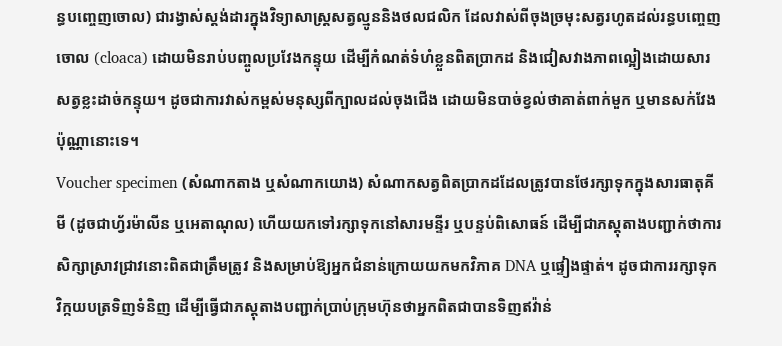ន្ធបញ្ចេញចោល) ជារង្វាស់ស្តង់ដារក្នុងវិទ្យាសាស្ត្រសត្វល្មូននិងថលជលិក ដែលវាស់ពីចុងច្រមុះសត្វរហូតដល់រន្ធបញ្ចេញចោល (cloaca) ដោយមិនរាប់បញ្ចូលប្រវែងកន្ទុយ ដើម្បីកំណត់ទំហំខ្លួនពិតប្រាកដ និងជៀសវាងភាពល្អៀងដោយសារសត្វខ្លះដាច់កន្ទុយ។ ដូចជាការវាស់កម្ពស់មនុស្សពីក្បាលដល់ចុងជើង ដោយមិនបាច់ខ្វល់ថាគាត់ពាក់មួក ឬមានសក់វែងប៉ុណ្ណានោះទេ។
Voucher specimen (សំណាកតាង ឬសំណាកយោង) សំណាកសត្វពិតប្រាកដដែលត្រូវបានថែរក្សាទុកក្នុងសារធាតុគីមី (ដូចជាហ្វ័រម៉ាលីន ឬអេតាណុល) ហើយយកទៅរក្សាទុកនៅសារមន្ទីរ ឬបន្ទប់ពិសោធន៍ ដើម្បីជាភស្តុតាងបញ្ជាក់ថាការសិក្សាស្រាវជ្រាវនោះពិតជាត្រឹមត្រូវ និងសម្រាប់ឱ្យអ្នកជំនាន់ក្រោយយកមកវិភាគ DNA ឬផ្ទៀងផ្ទាត់។ ដូចជាការរក្សាទុកវិក្កយបត្រទិញទំនិញ ដើម្បីធ្វើជាភស្តុតាងបញ្ជាក់ប្រាប់ក្រុមហ៊ុនថាអ្នកពិតជាបានទិញឥវ៉ាន់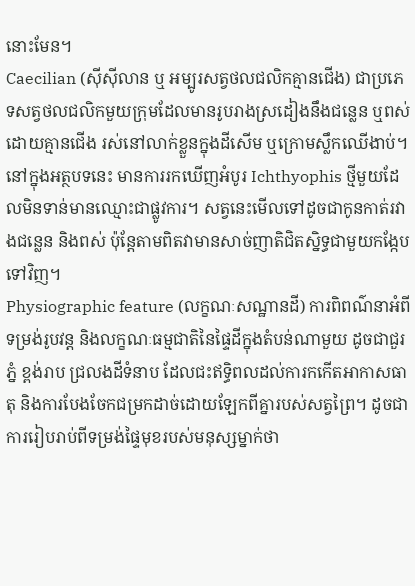នោះមែន។
Caecilian (ស៊ីស៊ីលាន ឬ អម្បូរសត្វថលជលិកគ្មានជើង) ជាប្រភេទសត្វថលជលិកមួយក្រុមដែលមានរូបរាងស្រដៀងនឹងជន្លេន ឬពស់ ដោយគ្មានជើង រស់នៅលាក់ខ្លួនក្នុងដីសើម ឬក្រោមស្លឹកឈើងាប់។ នៅក្នុងអត្ថបទនេះ មានការរកឃើញអំបូរ Ichthyophis ថ្មីមួយដែលមិនទាន់មានឈ្មោះជាផ្លូវការ។ សត្វនេះមើលទៅដូចជាកូនកាត់រវាងជន្លេន និងពស់ ប៉ុន្តែតាមពិតវាមានសាច់ញាតិជិតស្និទ្ធជាមួយកង្កែបទៅវិញ។
Physiographic feature (លក្ខណៈសណ្ឋានដី) ការពិពណ៌នាអំពីទម្រង់រូបវន្ត និងលក្ខណៈធម្មជាតិនៃផ្ទៃដីក្នុងតំបន់ណាមួយ ដូចជាជួរភ្នំ ខ្ពង់រាប ជ្រលងដីទំនាប ដែលជះឥទ្ធិពលដល់ការកកើតអាកាសធាតុ និងការបែងចែកជម្រកដាច់ដោយឡែកពីគ្នារបស់សត្វព្រៃ។ ដូចជាការរៀបរាប់ពីទម្រង់ផ្ទៃមុខរបស់មនុស្សម្នាក់ថា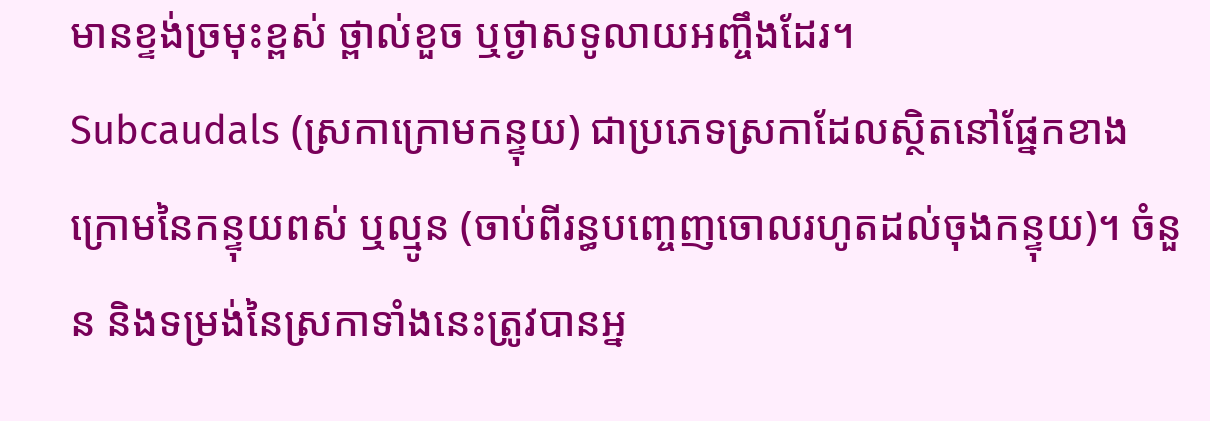មានខ្ទង់ច្រមុះខ្ពស់ ថ្ពាល់ខួច ឬថ្ងាសទូលាយអញ្ចឹងដែរ។
Subcaudals (ស្រកាក្រោមកន្ទុយ) ជាប្រភេទស្រកាដែលស្ថិតនៅផ្នែកខាងក្រោមនៃកន្ទុយពស់ ឬល្មូន (ចាប់ពីរន្ធបញ្ចេញចោលរហូតដល់ចុងកន្ទុយ)។ ចំនួន និងទម្រង់នៃស្រកាទាំងនេះត្រូវបានអ្ន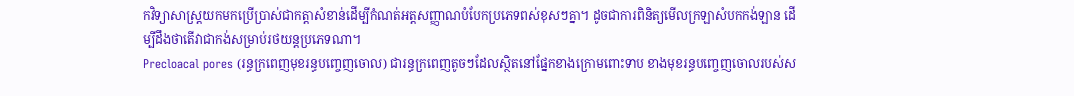កវិទ្យាសាស្ត្រយកមកប្រើប្រាស់ជាកត្តាសំខាន់ដើម្បីកំណត់អត្តសញ្ញាណបំបែកប្រភេទពស់ខុសៗគ្នា។ ដូចជាការពិនិត្យមើលក្រឡាសំបកកង់ឡាន ដើម្បីដឹងថាតើវាជាកង់សម្រាប់រថយន្តប្រភេទណា។
Precloacal pores (រន្ធក្រពេញមុខរន្ធបញ្ចេញចោល) ជារន្ធក្រពេញតូចៗដែលស្ថិតនៅផ្នែកខាងក្រោមពោះទាប ខាងមុខរន្ធបញ្ចេញចោលរបស់ស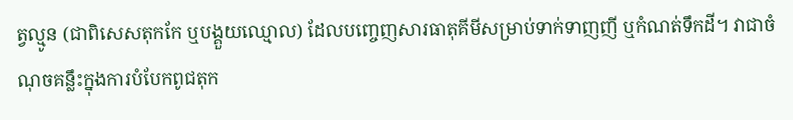ត្វល្មូន (ជាពិសេសតុកកែ ឬបង្គួយឈ្មោល) ដែលបញ្ចេញសារធាតុគីមីសម្រាប់ទាក់ទាញញី ឬកំណត់ទឹកដី។ វាជាចំណុចគន្លឹះក្នុងការបំបែកពូជតុក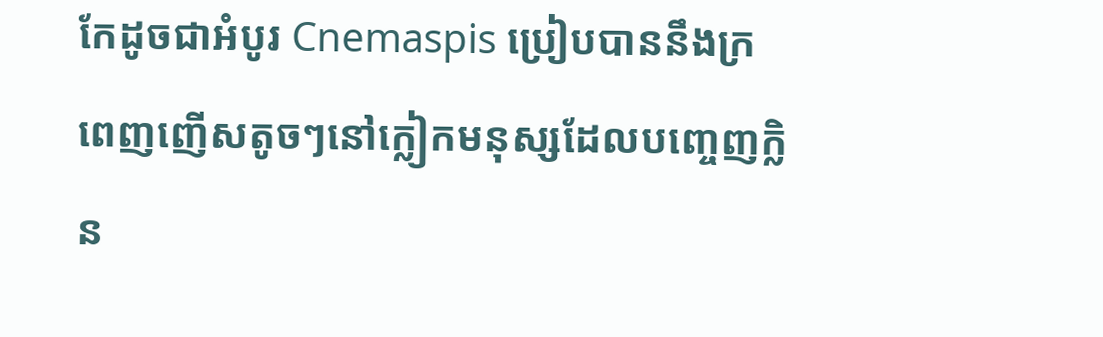កែដូចជាអំបូរ Cnemaspis ប្រៀបបាននឹងក្រពេញញើសតូចៗនៅក្លៀកមនុស្សដែលបញ្ចេញក្លិន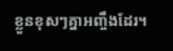ខ្លួនខុសៗគ្នាអញ្ចឹងដែរ។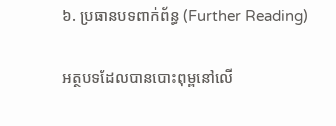៦. ប្រធានបទពាក់ព័ន្ធ (Further Reading)

អត្ថបទដែលបានបោះពុម្ពនៅលើ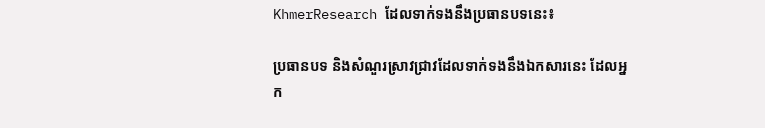KhmerResearch ដែលទាក់ទងនឹងប្រធានបទនេះ៖

ប្រធានបទ និងសំណួរស្រាវជ្រាវដែលទាក់ទងនឹងឯកសារនេះ ដែលអ្នក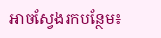អាចស្វែងរកបន្ថែម៖